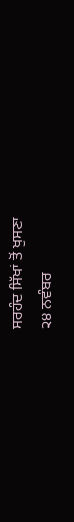ਸਰਹੰਦ ਸਿੱਖਾਂ ਤੋਂ ਖੁਸਣਾ
੨੪ ਨਵੰਬਰ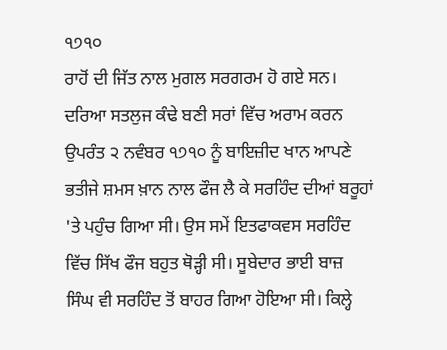੧੭੧੦
ਰਾਹੋਂ ਦੀ ਜਿੱਤ ਨਾਲ ਮੁਗਲ ਸਰਗਰਮ ਹੋ ਗਏ ਸਨ। ਦਰਿਆ ਸਤਲੁਜ ਕੰਢੇ ਬਣੀ ਸਰਾਂ ਵਿੱਚ ਅਰਾਮ ਕਰਨ ਉਪਰੰਤ ੨ ਨਵੰਬਰ ੧੭੧੦ ਨੂੰ ਬਾਇਜ਼ੀਦ ਖਾਨ ਆਪਣੇ ਭਤੀਜੇ ਸ਼ਮਸ ਖ਼ਾਨ ਨਾਲ ਫੌਜ ਲੈ ਕੇ ਸਰਹਿੰਦ ਦੀਆਂ ਬਰੂਹਾਂ 'ਤੇ ਪਹੁੰਚ ਗਿਆ ਸੀ। ਉਸ ਸਮੇਂ ਇਤਫਾਕਵਸ ਸਰਹਿੰਦ ਵਿੱਚ ਸਿੱਖ ਫੌਜ ਬਹੁਤ ਥੋੜ੍ਹੀ ਸੀ। ਸੂਬੇਦਾਰ ਭਾਈ ਬਾਜ਼ ਸਿੰਘ ਵੀ ਸਰਹਿੰਦ ਤੋਂ ਬਾਹਰ ਗਿਆ ਹੋਇਆ ਸੀ। ਕਿਲ੍ਹੇ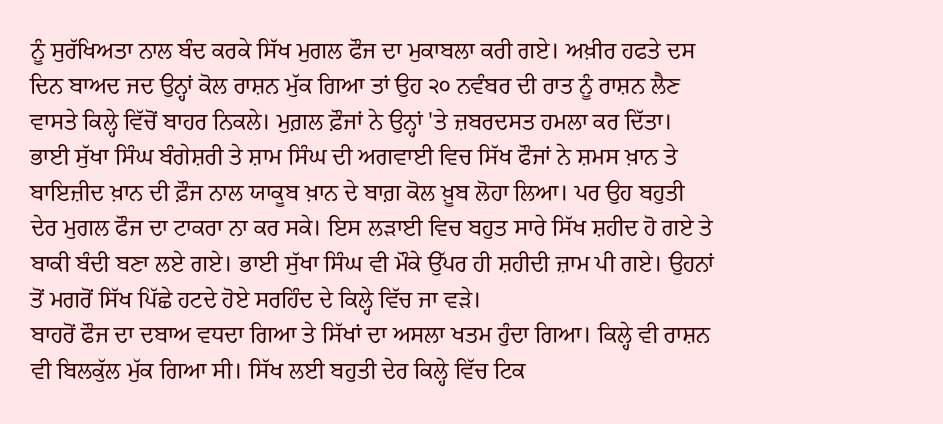ਨੂੰ ਸੁਰੱਖਿਅਤਾ ਨਾਲ ਬੰਦ ਕਰਕੇ ਸਿੱਖ ਮੁਗਲ ਫੌਜ ਦਾ ਮੁਕਾਬਲਾ ਕਰੀ ਗਏ। ਅਖ਼ੀਰ ਹਫਤੇ ਦਸ ਦਿਨ ਬਾਅਦ ਜਦ ਉਨ੍ਹਾਂ ਕੋਲ ਰਾਸ਼ਨ ਮੁੱਕ ਗਿਆ ਤਾਂ ਉਹ ੨੦ ਨਵੰਬਰ ਦੀ ਰਾਤ ਨੂੰ ਰਾਸ਼ਨ ਲੈਣ ਵਾਸਤੇ ਕਿਲ੍ਹੇ ਵਿੱਚੋਂ ਬਾਹਰ ਨਿਕਲੇ। ਮੁਗ਼ਲ ਫ਼ੌਜਾਂ ਨੇ ਉਨ੍ਹਾਂ 'ਤੇ ਜ਼ਬਰਦਸਤ ਹਮਲਾ ਕਰ ਦਿੱਤਾ। ਭਾਈ ਸੁੱਖਾ ਸਿੰਘ ਬੰਗੇਸ਼ਰੀ ਤੇ ਸ਼ਾਮ ਸਿੰਘ ਦੀ ਅਗਵਾਈ ਵਿਚ ਸਿੱਖ ਫੌਜਾਂ ਨੇ ਸ਼ਮਸ ਖ਼ਾਨ ਤੇ ਬਾਇਜ਼ੀਦ ਖ਼ਾਨ ਦੀ ਫ਼ੌਜ ਨਾਲ ਯਾਕੂਬ ਖ਼ਾਨ ਦੇ ਬਾਗ਼ ਕੋਲ ਖ਼ੂਬ ਲੋਹਾ ਲਿਆ। ਪਰ ਉਹ ਬਹੁਤੀ ਦੇਰ ਮੁਗਲ ਫੌਜ ਦਾ ਟਾਕਰਾ ਨਾ ਕਰ ਸਕੇ। ਇਸ ਲੜਾਈ ਵਿਚ ਬਹੁਤ ਸਾਰੇ ਸਿੱਖ ਸ਼ਹੀਦ ਹੋ ਗਏ ਤੇ ਬਾਕੀ ਬੰਦੀ ਬਣਾ ਲਏ ਗਏ। ਭਾਈ ਸੁੱਖਾ ਸਿੰਘ ਵੀ ਮੌਕੇ ਉੱਪਰ ਹੀ ਸ਼ਹੀਦੀ ਜ਼ਾਮ ਪੀ ਗਏ। ਉਹਨਾਂ ਤੋਂ ਮਗਰੋਂ ਸਿੱਖ ਪਿੱਛੇ ਹਟਦੇ ਹੋਏ ਸਰਹਿੰਦ ਦੇ ਕਿਲ੍ਹੇ ਵਿੱਚ ਜਾ ਵੜੇ।
ਬਾਹਰੋਂ ਫੌਜ ਦਾ ਦਬਾਅ ਵਧਦਾ ਗਿਆ ਤੇ ਸਿੱਖਾਂ ਦਾ ਅਸਲਾ ਖਤਮ ਹੁੰਦਾ ਗਿਆ। ਕਿਲ੍ਹੇ ਵੀ ਰਾਸ਼ਨ ਵੀ ਬਿਲਕੁੱਲ ਮੁੱਕ ਗਿਆ ਸੀ। ਸਿੱਖ ਲਈ ਬਹੁਤੀ ਦੇਰ ਕਿਲ੍ਹੇ ਵਿੱਚ ਟਿਕ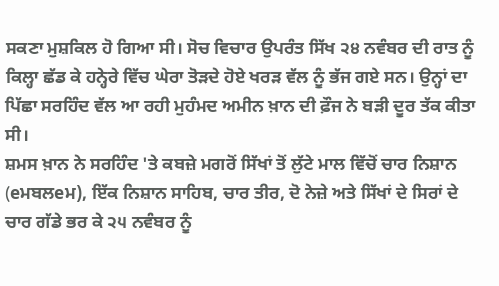ਸਕਣਾ ਮੁਸ਼ਕਿਲ ਹੋ ਗਿਆ ਸੀ। ਸੋਚ ਵਿਚਾਰ ਉਪਰੰਤ ਸਿੱਖ ੨੪ ਨਵੰਬਰ ਦੀ ਰਾਤ ਨੂੰ ਕਿਲ੍ਹਾ ਛੱਡ ਕੇ ਹਨ੍ਹੇਰੇ ਵਿੱਚ ਘੇਰਾ ਤੋੜਦੇ ਹੋਏ ਖਰੜ ਵੱਲ ਨੂੰ ਭੱਜ ਗਏ ਸਨ। ਉਨ੍ਹਾਂ ਦਾ ਪਿੱਛਾ ਸਰਹਿੰਦ ਵੱਲ ਆ ਰਹੀ ਮੁਹੰਮਦ ਅਮੀਨ ਖ਼ਾਨ ਦੀ ਫ਼ੌਜ ਨੇ ਬੜੀ ਦੂਰ ਤੱਕ ਕੀਤਾ ਸੀ।
ਸ਼ਮਸ ਖ਼ਾਨ ਨੇ ਸਰਹਿੰਦ 'ਤੇ ਕਬਜ਼ੇ ਮਗਰੋਂ ਸਿੱਖਾਂ ਤੋਂ ਲੁੱਟੇ ਮਾਲ ਵਿੱਚੋਂ ਚਾਰ ਨਿਸ਼ਾਨ (eਮਬਲeਮ), ਇੱਕ ਨਿਸ਼ਾਨ ਸਾਹਿਬ, ਚਾਰ ਤੀਰ, ਦੋ ਨੇਜ਼ੇ ਅਤੇ ਸਿੱਖਾਂ ਦੇ ਸਿਰਾਂ ਦੇ ਚਾਰ ਗੱਡੇ ਭਰ ਕੇ ੨੫ ਨਵੰਬਰ ਨੂੰ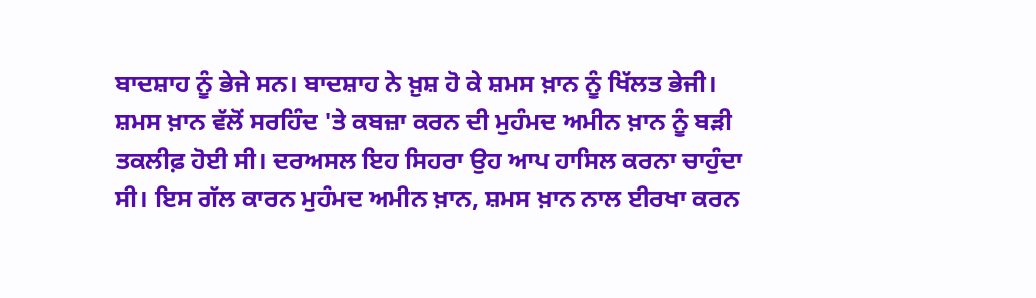ਬਾਦਸ਼ਾਹ ਨੂੰ ਭੇਜੇ ਸਨ। ਬਾਦਸ਼ਾਹ ਨੇ ਖ਼ੁਸ਼ ਹੋ ਕੇ ਸ਼ਮਸ ਖ਼ਾਨ ਨੂੰ ਖਿੱਲਤ ਭੇਜੀ।
ਸ਼ਮਸ ਖ਼ਾਨ ਵੱਲੋਂ ਸਰਹਿੰਦ 'ਤੇ ਕਬਜ਼ਾ ਕਰਨ ਦੀ ਮੁਹੰਮਦ ਅਮੀਨ ਖ਼ਾਨ ਨੂੰ ਬੜੀ ਤਕਲੀਫ਼ ਹੋਈ ਸੀ। ਦਰਅਸਲ ਇਹ ਸਿਹਰਾ ਉਹ ਆਪ ਹਾਸਿਲ ਕਰਨਾ ਚਾਹੁੰਦਾ ਸੀ। ਇਸ ਗੱਲ ਕਾਰਨ ਮੁਹੰਮਦ ਅਮੀਨ ਖ਼ਾਨ, ਸ਼ਮਸ ਖ਼ਾਨ ਨਾਲ ਈਰਖਾ ਕਰਨ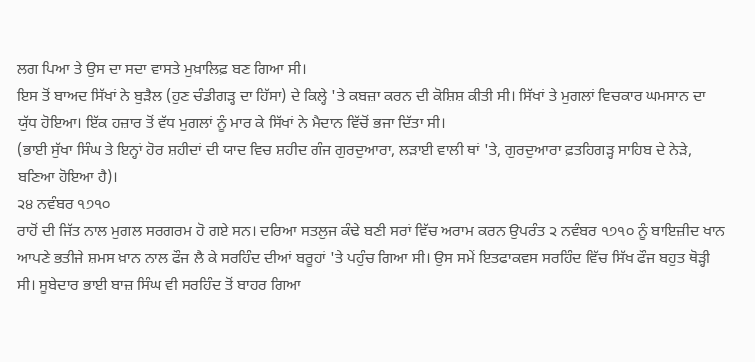ਲਗ ਪਿਆ ਤੇ ਉਸ ਦਾ ਸਦਾ ਵਾਸਤੇ ਮੁਖ਼ਾਲਿਫ਼ ਬਣ ਗਿਆ ਸੀ।
ਇਸ ਤੋਂ ਬਾਅਦ ਸਿੱਖਾਂ ਨੇ ਬੁੜੈਲ (ਹੁਣ ਚੰਡੀਗੜ੍ਹ ਦਾ ਹਿੱਸਾ) ਦੇ ਕਿਲ੍ਹੇ 'ਤੇ ਕਬਜ਼ਾ ਕਰਨ ਦੀ ਕੋਸ਼ਿਸ਼ ਕੀਤੀ ਸੀ। ਸਿੱਖਾਂ ਤੇ ਮੁਗਲਾਂ ਵਿਚਕਾਰ ਘਮਸਾਨ ਦਾ ਯੁੱਧ ਹੋਇਆ। ਇੱਕ ਹਜ਼ਾਰ ਤੋਂ ਵੱਧ ਮੁਗਲਾਂ ਨੂੰ ਮਾਰ ਕੇ ਸਿੱਖਾਂ ਨੇ ਮੈਦਾਨ ਵਿੱਚੋਂ ਭਜਾ ਦਿੱਤਾ ਸੀ।
(ਭਾਈ ਸੁੱਖਾ ਸਿੰਘ ਤੇ ਇਨ੍ਹਾਂ ਹੋਰ ਸ਼ਹੀਦਾਂ ਦੀ ਯਾਦ ਵਿਚ ਸ਼ਹੀਦ ਗੰਜ ਗੁਰਦੁਆਰਾ, ਲੜਾਈ ਵਾਲੀ ਥਾਂ 'ਤੇ, ਗੁਰਦੁਆਰਾ ਫ਼ਤਹਿਗੜ੍ਹ ਸਾਹਿਬ ਦੇ ਨੇੜੇ, ਬਣਿਆ ਹੋਇਆ ਹੈ)।
੨੪ ਨਵੰਬਰ ੧੭੧੦
ਰਾਹੋਂ ਦੀ ਜਿੱਤ ਨਾਲ ਮੁਗਲ ਸਰਗਰਮ ਹੋ ਗਏ ਸਨ। ਦਰਿਆ ਸਤਲੁਜ ਕੰਢੇ ਬਣੀ ਸਰਾਂ ਵਿੱਚ ਅਰਾਮ ਕਰਨ ਉਪਰੰਤ ੨ ਨਵੰਬਰ ੧੭੧੦ ਨੂੰ ਬਾਇਜ਼ੀਦ ਖਾਨ ਆਪਣੇ ਭਤੀਜੇ ਸ਼ਮਸ ਖ਼ਾਨ ਨਾਲ ਫੌਜ ਲੈ ਕੇ ਸਰਹਿੰਦ ਦੀਆਂ ਬਰੂਹਾਂ 'ਤੇ ਪਹੁੰਚ ਗਿਆ ਸੀ। ਉਸ ਸਮੇਂ ਇਤਫਾਕਵਸ ਸਰਹਿੰਦ ਵਿੱਚ ਸਿੱਖ ਫੌਜ ਬਹੁਤ ਥੋੜ੍ਹੀ ਸੀ। ਸੂਬੇਦਾਰ ਭਾਈ ਬਾਜ਼ ਸਿੰਘ ਵੀ ਸਰਹਿੰਦ ਤੋਂ ਬਾਹਰ ਗਿਆ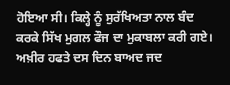ਹੋਇਆ ਸੀ। ਕਿਲ੍ਹੇ ਨੂੰ ਸੁਰੱਖਿਅਤਾ ਨਾਲ ਬੰਦ ਕਰਕੇ ਸਿੱਖ ਮੁਗਲ ਫੌਜ ਦਾ ਮੁਕਾਬਲਾ ਕਰੀ ਗਏ। ਅਖ਼ੀਰ ਹਫਤੇ ਦਸ ਦਿਨ ਬਾਅਦ ਜਦ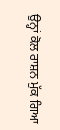ਉਨ੍ਹਾਂ ਕੋਲ ਰਾਸ਼ਨ ਮੁੱਕ ਗਿਆ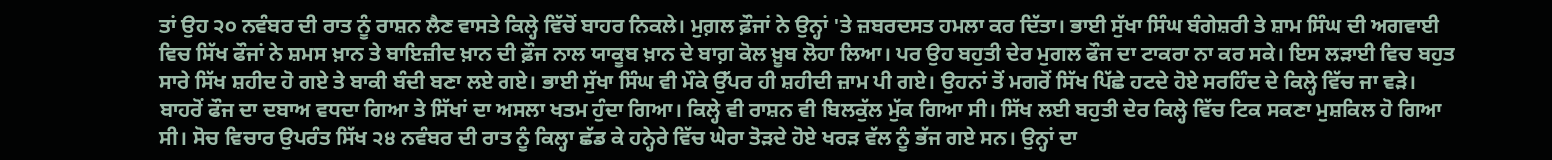ਤਾਂ ਉਹ ੨੦ ਨਵੰਬਰ ਦੀ ਰਾਤ ਨੂੰ ਰਾਸ਼ਨ ਲੈਣ ਵਾਸਤੇ ਕਿਲ੍ਹੇ ਵਿੱਚੋਂ ਬਾਹਰ ਨਿਕਲੇ। ਮੁਗ਼ਲ ਫ਼ੌਜਾਂ ਨੇ ਉਨ੍ਹਾਂ 'ਤੇ ਜ਼ਬਰਦਸਤ ਹਮਲਾ ਕਰ ਦਿੱਤਾ। ਭਾਈ ਸੁੱਖਾ ਸਿੰਘ ਬੰਗੇਸ਼ਰੀ ਤੇ ਸ਼ਾਮ ਸਿੰਘ ਦੀ ਅਗਵਾਈ ਵਿਚ ਸਿੱਖ ਫੌਜਾਂ ਨੇ ਸ਼ਮਸ ਖ਼ਾਨ ਤੇ ਬਾਇਜ਼ੀਦ ਖ਼ਾਨ ਦੀ ਫ਼ੌਜ ਨਾਲ ਯਾਕੂਬ ਖ਼ਾਨ ਦੇ ਬਾਗ਼ ਕੋਲ ਖ਼ੂਬ ਲੋਹਾ ਲਿਆ। ਪਰ ਉਹ ਬਹੁਤੀ ਦੇਰ ਮੁਗਲ ਫੌਜ ਦਾ ਟਾਕਰਾ ਨਾ ਕਰ ਸਕੇ। ਇਸ ਲੜਾਈ ਵਿਚ ਬਹੁਤ ਸਾਰੇ ਸਿੱਖ ਸ਼ਹੀਦ ਹੋ ਗਏ ਤੇ ਬਾਕੀ ਬੰਦੀ ਬਣਾ ਲਏ ਗਏ। ਭਾਈ ਸੁੱਖਾ ਸਿੰਘ ਵੀ ਮੌਕੇ ਉੱਪਰ ਹੀ ਸ਼ਹੀਦੀ ਜ਼ਾਮ ਪੀ ਗਏ। ਉਹਨਾਂ ਤੋਂ ਮਗਰੋਂ ਸਿੱਖ ਪਿੱਛੇ ਹਟਦੇ ਹੋਏ ਸਰਹਿੰਦ ਦੇ ਕਿਲ੍ਹੇ ਵਿੱਚ ਜਾ ਵੜੇ।
ਬਾਹਰੋਂ ਫੌਜ ਦਾ ਦਬਾਅ ਵਧਦਾ ਗਿਆ ਤੇ ਸਿੱਖਾਂ ਦਾ ਅਸਲਾ ਖਤਮ ਹੁੰਦਾ ਗਿਆ। ਕਿਲ੍ਹੇ ਵੀ ਰਾਸ਼ਨ ਵੀ ਬਿਲਕੁੱਲ ਮੁੱਕ ਗਿਆ ਸੀ। ਸਿੱਖ ਲਈ ਬਹੁਤੀ ਦੇਰ ਕਿਲ੍ਹੇ ਵਿੱਚ ਟਿਕ ਸਕਣਾ ਮੁਸ਼ਕਿਲ ਹੋ ਗਿਆ ਸੀ। ਸੋਚ ਵਿਚਾਰ ਉਪਰੰਤ ਸਿੱਖ ੨੪ ਨਵੰਬਰ ਦੀ ਰਾਤ ਨੂੰ ਕਿਲ੍ਹਾ ਛੱਡ ਕੇ ਹਨ੍ਹੇਰੇ ਵਿੱਚ ਘੇਰਾ ਤੋੜਦੇ ਹੋਏ ਖਰੜ ਵੱਲ ਨੂੰ ਭੱਜ ਗਏ ਸਨ। ਉਨ੍ਹਾਂ ਦਾ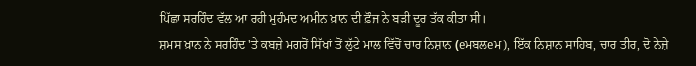ਪਿੱਛਾ ਸਰਹਿੰਦ ਵੱਲ ਆ ਰਹੀ ਮੁਹੰਮਦ ਅਮੀਨ ਖ਼ਾਨ ਦੀ ਫ਼ੌਜ ਨੇ ਬੜੀ ਦੂਰ ਤੱਕ ਕੀਤਾ ਸੀ।
ਸ਼ਮਸ ਖ਼ਾਨ ਨੇ ਸਰਹਿੰਦ 'ਤੇ ਕਬਜ਼ੇ ਮਗਰੋਂ ਸਿੱਖਾਂ ਤੋਂ ਲੁੱਟੇ ਮਾਲ ਵਿੱਚੋਂ ਚਾਰ ਨਿਸ਼ਾਨ (eਮਬਲeਮ), ਇੱਕ ਨਿਸ਼ਾਨ ਸਾਹਿਬ, ਚਾਰ ਤੀਰ, ਦੋ ਨੇਜ਼ੇ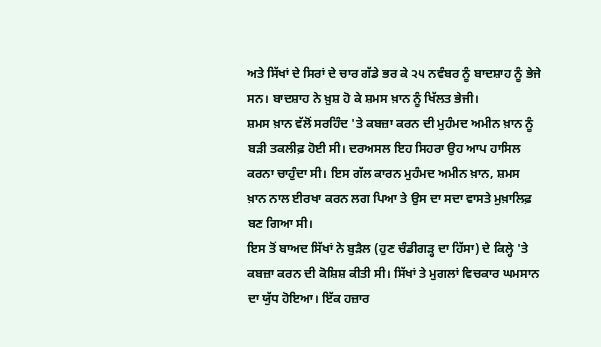ਅਤੇ ਸਿੱਖਾਂ ਦੇ ਸਿਰਾਂ ਦੇ ਚਾਰ ਗੱਡੇ ਭਰ ਕੇ ੨੫ ਨਵੰਬਰ ਨੂੰ ਬਾਦਸ਼ਾਹ ਨੂੰ ਭੇਜੇ ਸਨ। ਬਾਦਸ਼ਾਹ ਨੇ ਖ਼ੁਸ਼ ਹੋ ਕੇ ਸ਼ਮਸ ਖ਼ਾਨ ਨੂੰ ਖਿੱਲਤ ਭੇਜੀ।
ਸ਼ਮਸ ਖ਼ਾਨ ਵੱਲੋਂ ਸਰਹਿੰਦ 'ਤੇ ਕਬਜ਼ਾ ਕਰਨ ਦੀ ਮੁਹੰਮਦ ਅਮੀਨ ਖ਼ਾਨ ਨੂੰ ਬੜੀ ਤਕਲੀਫ਼ ਹੋਈ ਸੀ। ਦਰਅਸਲ ਇਹ ਸਿਹਰਾ ਉਹ ਆਪ ਹਾਸਿਲ ਕਰਨਾ ਚਾਹੁੰਦਾ ਸੀ। ਇਸ ਗੱਲ ਕਾਰਨ ਮੁਹੰਮਦ ਅਮੀਨ ਖ਼ਾਨ, ਸ਼ਮਸ ਖ਼ਾਨ ਨਾਲ ਈਰਖਾ ਕਰਨ ਲਗ ਪਿਆ ਤੇ ਉਸ ਦਾ ਸਦਾ ਵਾਸਤੇ ਮੁਖ਼ਾਲਿਫ਼ ਬਣ ਗਿਆ ਸੀ।
ਇਸ ਤੋਂ ਬਾਅਦ ਸਿੱਖਾਂ ਨੇ ਬੁੜੈਲ (ਹੁਣ ਚੰਡੀਗੜ੍ਹ ਦਾ ਹਿੱਸਾ) ਦੇ ਕਿਲ੍ਹੇ 'ਤੇ ਕਬਜ਼ਾ ਕਰਨ ਦੀ ਕੋਸ਼ਿਸ਼ ਕੀਤੀ ਸੀ। ਸਿੱਖਾਂ ਤੇ ਮੁਗਲਾਂ ਵਿਚਕਾਰ ਘਮਸਾਨ ਦਾ ਯੁੱਧ ਹੋਇਆ। ਇੱਕ ਹਜ਼ਾਰ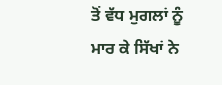ਤੋਂ ਵੱਧ ਮੁਗਲਾਂ ਨੂੰ ਮਾਰ ਕੇ ਸਿੱਖਾਂ ਨੇ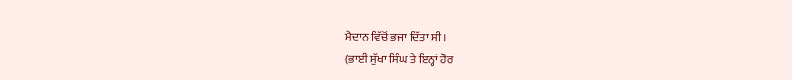ਮੈਦਾਨ ਵਿੱਚੋਂ ਭਜਾ ਦਿੱਤਾ ਸੀ।
(ਭਾਈ ਸੁੱਖਾ ਸਿੰਘ ਤੇ ਇਨ੍ਹਾਂ ਹੋਰ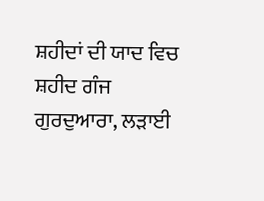ਸ਼ਹੀਦਾਂ ਦੀ ਯਾਦ ਵਿਚ ਸ਼ਹੀਦ ਗੰਜ ਗੁਰਦੁਆਰਾ, ਲੜਾਈ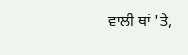ਵਾਲੀ ਥਾਂ 'ਤੇ,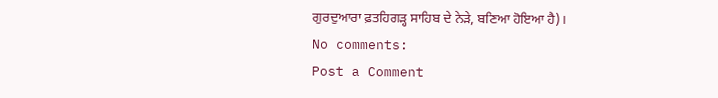ਗੁਰਦੁਆਰਾ ਫ਼ਤਹਿਗੜ੍ਹ ਸਾਹਿਬ ਦੇ ਨੇੜੇ, ਬਣਿਆ ਹੋਇਆ ਹੈ)।
No comments:
Post a Comment